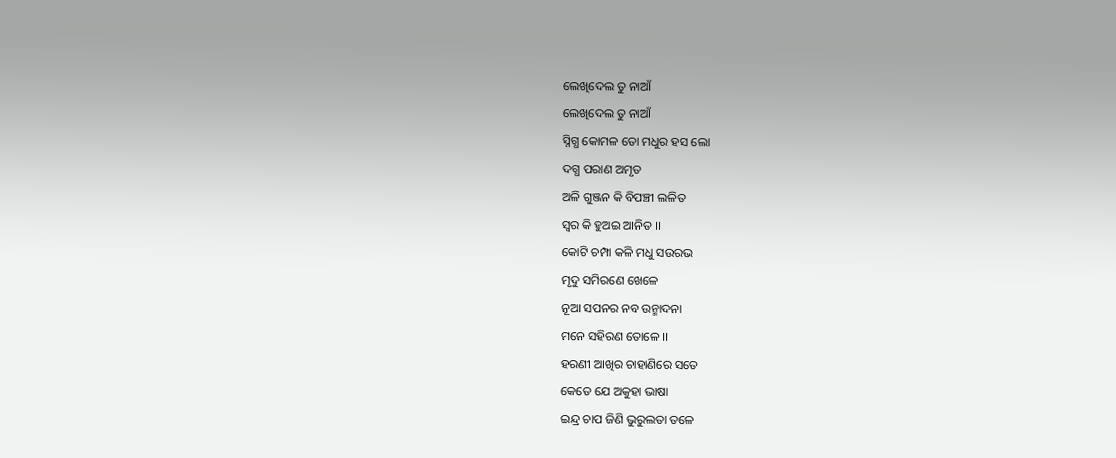ଲେଖିଦେଲ ତୁ ନାଆଁ
ଲେଖିଦେଲ ତୁ ନାଆଁ
ସ୍ନିଗ୍ଧ କୋମଳ ତୋ ମଧୁର ହସ ଲୋ
ଦଗ୍ଧ ପରାଣ ଅମୃତ
ଅଳି ଗୁଞ୍ଜନ କି ବିପଞ୍ଚୀ ଲଳିତ
ସ୍ଵର କି ହୁଅଇ ଆନିତ ।।
କୋଟି ଚମ୍ପା କଳି ମଧୁ ସଉରଭ
ମୃଦୁ ସମିରଣେ ଖେଳେ
ନୂଆ ସପନର ନବ ଉନ୍ମାଦନା
ମନେ ସହିରଣ ତୋଳେ ।।
ହରଣୀ ଆଖିର ଚାହାଣିରେ ସତେ
କେତେ ଯେ ଅକୁହା ଭାଷା
ଇନ୍ଦ୍ର ଚାପ ଜିଣି ଭୁରୁଲତା ତଳେ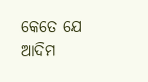କେତେ ଯେ ଆଦିମ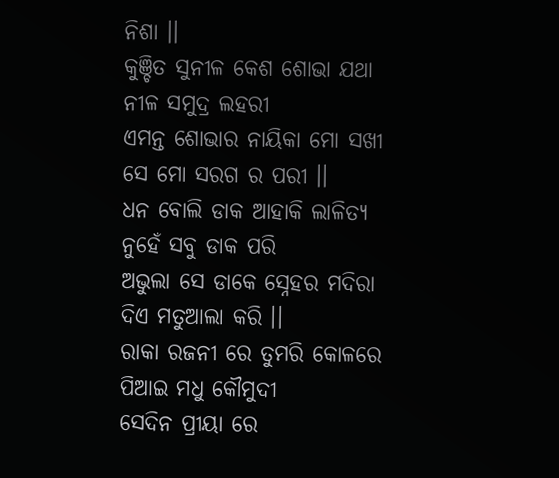ନିଶା ।।
କୁଞ୍ଚିତ ସୁନୀଳ କେଶ ଶୋଭା ଯଥା
ନୀଳ ସମୁଦ୍ର ଲହରୀ
ଏମନ୍ତ ଶୋଭାର ନାୟିକା ମୋ ସଖୀ
ସେ ମୋ ସରଗ ର ପରୀ ।।
ଧନ ବୋଲି ଡାକ ଆହାକି ଲାଳିତ୍ୟ
ନୁହେଁ ସବୁ ଡାକ ପରି
ଅଭୁଲା ସେ ଡାକେ ସ୍ନେହର ମଦିରା
ଦିଏ ମତୁଆଲା କରି ।।
ରାକା ରଜନୀ ରେ ତୁମରି କୋଳରେ
ପିଆଇ ମଧୁ କୌମୁଦୀ
ସେଦିନ ପ୍ରୀୟା ରେ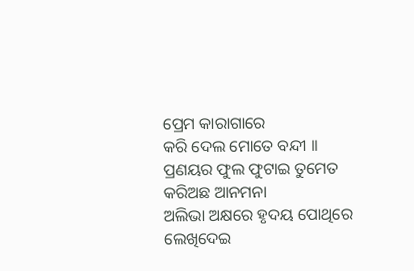ପ୍ରେମ କାରାଗାରେ
କରି ଦେଲ ମୋତେ ବନ୍ଦୀ ।।
ପ୍ରଣୟର ଫୁଲ ଫୁଟାଇ ତୁମେତ
କରିଅଛ ଆନମନା
ଅଲିଭା ଅକ୍ଷରେ ହୃଦୟ ପୋଥିରେ
ଲେଖିଦେଇ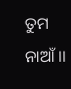ତୁମ ନାଆଁ ।।